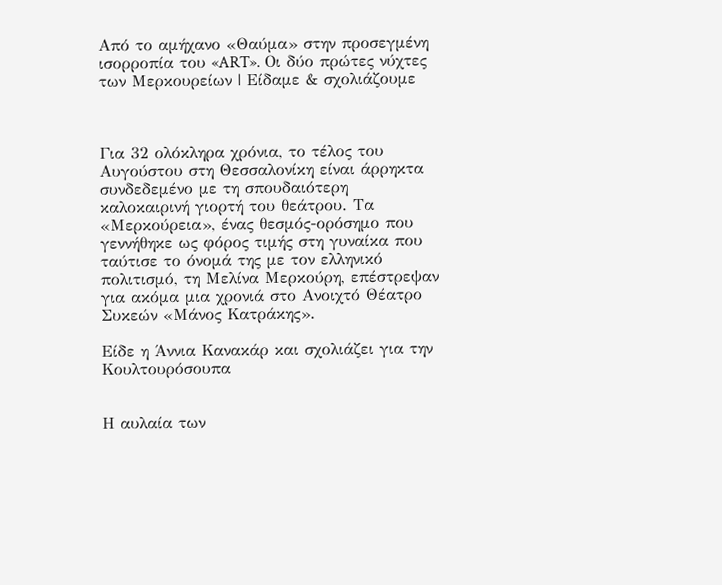Από το αμήχανο «Θαύμα» στην προσεγμένη ισορροπία του «ART». Οι δύο πρώτες νύχτες των Μερκουρείων | Είδαμε & σχολιάζουμε



Για 32 ολόκληρα χρόνια, το τέλος του Αυγούστου στη Θεσσαλονίκη είναι άρρηκτα συνδεδεμένο με τη σπουδαιότερη καλοκαιρινή γιορτή του θεάτρου. Τα «Μερκούρεια», ένας θεσμός-ορόσημο που γεννήθηκε ως φόρος τιμής στη γυναίκα που ταύτισε το όνομά της με τον ελληνικό πολιτισμό, τη Μελίνα Μερκούρη, επέστρεψαν για ακόμα μια χρονιά στο Ανοιχτό Θέατρο Συκεών «Μάνος Κατράκης».

Είδε η Άννια Κανακάρ και σχολιάζει για την Κουλτουρόσουπα


Η αυλαία των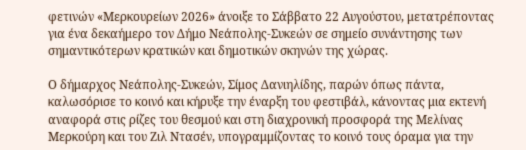φετινών «Μερκουρείων 2026» άνοιξε το Σάββατο 22 Αυγούστου, μετατρέποντας για ένα δεκαήμερο τον Δήμο Νεάπολης-Συκεών σε σημείο συνάντησης των σημαντικότερων κρατικών και δημοτικών σκηνών της χώρας.

Ο δήμαρχος Νεάπολης-Συκεών, Σίμος Δανιηλίδης, παρών όπως πάντα, καλωσόρισε το κοινό και κήρυξε την έναρξη του φεστιβάλ, κάνοντας μια εκτενή αναφορά στις ρίζες του θεσμού και στη διαχρονική προσφορά της Μελίνας Μερκούρη και του Ζιλ Ντασέν, υπογραμμίζοντας το κοινό τους όραμα για την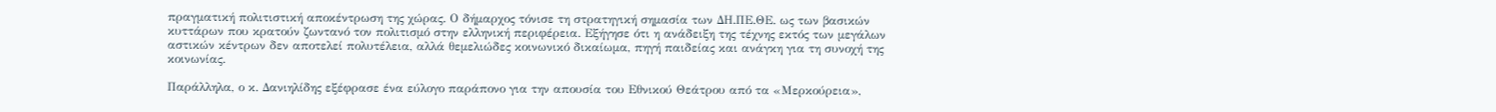πραγματική πολιτιστική αποκέντρωση της χώρας. Ο δήμαρχος τόνισε τη στρατηγική σημασία των ΔΗ.ΠΕ.ΘΕ. ως των βασικών κυττάρων που κρατούν ζωντανό τον πολιτισμό στην ελληνική περιφέρεια. Εξήγησε ότι η ανάδειξη της τέχνης εκτός των μεγάλων αστικών κέντρων δεν αποτελεί πολυτέλεια, αλλά θεμελιώδες κοινωνικό δικαίωμα, πηγή παιδείας και ανάγκη για τη συνοχή της κοινωνίας.

Παράλληλα, ο κ. Δανιηλίδης εξέφρασε ένα εύλογο παράπονο για την απουσία του Εθνικού Θεάτρου από τα «Μερκούρεια»,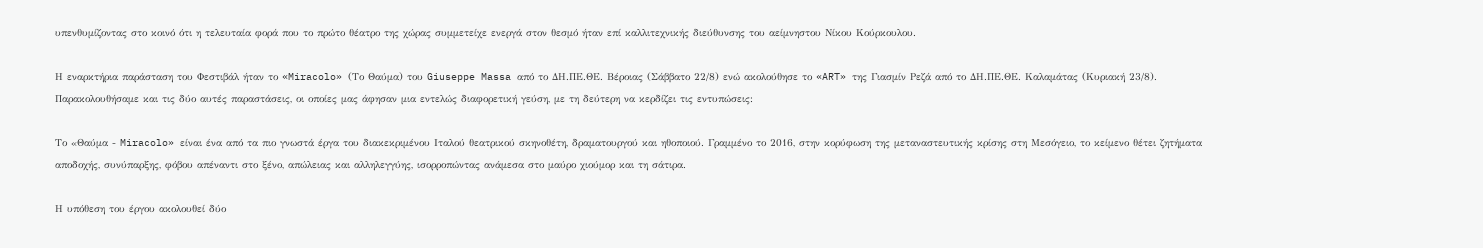υπενθυμίζοντας στο κοινό ότι η τελευταία φορά που το πρώτο θέατρο της χώρας συμμετείχε ενεργά στον θεσμό ήταν επί καλλιτεχνικής διεύθυνσης του αείμνηστου Νίκου Κούρκουλου.

Η εναρκτήρια παράσταση του Φεστιβάλ ήταν το «Miracolo» (Το Θαύμα) του Giuseppe Massa από το ΔΗ.ΠΕ.ΘΕ. Βέροιας (Σάββατο 22/8) ενώ ακολούθησε το «ART» της Γιασμίν Ρεζά από το ΔΗ.ΠΕ.ΘΕ. Καλαμάτας (Κυριακή 23/8). Παρακολουθήσαμε και τις δύο αυτές παραστάσεις, οι οποίες μας άφησαν μια εντελώς διαφορετική γεύση, με τη δεύτερη να κερδίζει τις εντυπώσεις:

Το «Θαύμα - Miracolo» είναι ένα από τα πιο γνωστά έργα του διακεκριμένου Ιταλού θεατρικού σκηνοθέτη, δραματουργού και ηθοποιού. Γραμμένο το 2016, στην κορύφωση της μεταναστευτικής κρίσης στη Μεσόγειο, το κείμενο θέτει ζητήματα αποδοχής, συνύπαρξης, φόβου απέναντι στο ξένο, απώλειας και αλληλεγγύης, ισορροπώντας ανάμεσα στο μαύρο χιούμορ και τη σάτιρα.

Η υπόθεση του έργου ακολουθεί δύο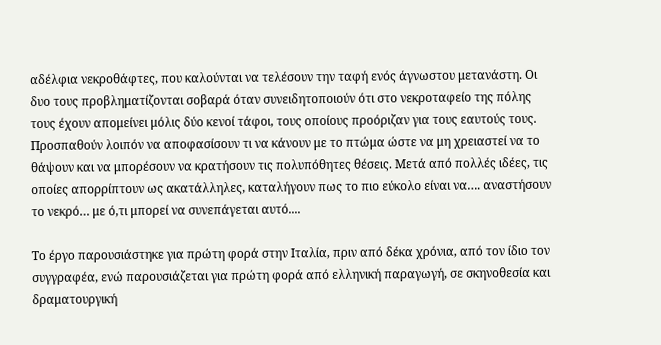αδέλφια νεκροθάφτες, που καλούνται να τελέσουν την ταφή ενός άγνωστου μετανάστη. Οι δυο τους προβληματίζονται σοβαρά όταν συνειδητοποιούν ότι στο νεκροταφείο της πόλης τους έχουν απομείνει μόλις δύο κενοί τάφοι, τους οποίους προόριζαν για τους εαυτούς τους. Προσπαθούν λοιπόν να αποφασίσουν τι να κάνουν με το πτώμα ώστε να μη χρειαστεί να το θάψουν και να μπορέσουν να κρατήσουν τις πολυπόθητες θέσεις. Μετά από πολλές ιδέες, τις οποίες απορρίπτουν ως ακατάλληλες, καταλήγουν πως το πιο εύκολο είναι να…. αναστήσουν το νεκρό… με ό,τι μπορεί να συνεπάγεται αυτό....

Το έργο παρουσιάστηκε για πρώτη φορά στην Ιταλία, πριν από δέκα χρόνια, από τον ίδιο τον συγγραφέα, ενώ παρουσιάζεται για πρώτη φορά από ελληνική παραγωγή, σε σκηνοθεσία και δραματουργική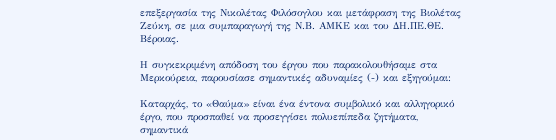επεξεργασία της Νικολέτας Φιλόσογλου και μετάφραση της Βιολέτας Ζεύκη, σε μια συμπαραγωγή της Ν.Β. ΑΜΚΕ και του ΔΗ.ΠΕ.ΘΕ. Βέροιας.

Η συγκεκριμένη απόδοση του έργου που παρακολουθήσαμε στα Μερκούρεια, παρουσίασε σημαντικές αδυναμίες (-) και εξηγούμαι:

Καταρχάς, το «Θαύμα» είναι ένα έντονα συμβολικό και αλληγορικό έργο, που προσπαθεί να προσεγγίσει πολυεπίπεδα ζητήματα, σημαντικά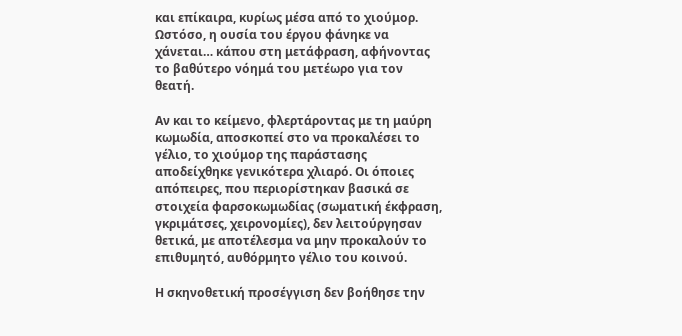και επίκαιρα, κυρίως μέσα από το χιούμορ. Ωστόσο, η ουσία του έργου φάνηκε να χάνεται… κάπου στη μετάφραση, αφήνοντας το βαθύτερο νόημά του μετέωρο για τον θεατή.

Αν και το κείμενο, φλερτάροντας με τη μαύρη κωμωδία, αποσκοπεί στο να προκαλέσει το γέλιο, το χιούμορ της παράστασης αποδείχθηκε γενικότερα χλιαρό. Οι όποιες απόπειρες, που περιορίστηκαν βασικά σε στοιχεία φαρσοκωμωδίας (σωματική έκφραση, γκριμάτσες, χειρονομίες), δεν λειτούργησαν θετικά, με αποτέλεσμα να μην προκαλούν το επιθυμητό, αυθόρμητο γέλιο του κοινού.

Η σκηνοθετική προσέγγιση δεν βοήθησε την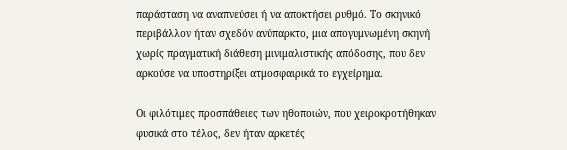παράσταση να αναπνεύσει ή να αποκτήσει ρυθμό. Το σκηνικό περιβάλλον ήταν σχεδόν ανύπαρκτο, μια απογυμνωμένη σκηνή χωρίς πραγματική διάθεση μινιμαλιστικής απόδοσης, που δεν αρκούσε να υποστηρίξει ατμοσφαιρικά το εγχείρημα.

Οι φιλότιμες προσπάθειες των ηθοποιών, που χειροκροτήθηκαν φυσικά στο τέλος, δεν ήταν αρκετές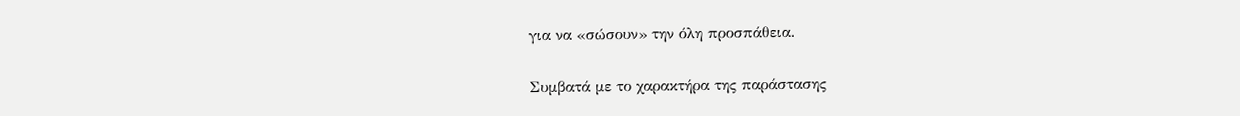για να «σώσουν» την όλη προσπάθεια.

Συμβατά με το χαρακτήρα της παράστασης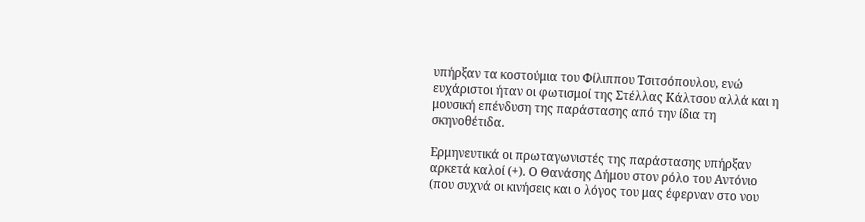υπήρξαν τα κοστούμια του Φίλιππου Τσιτσόπουλου, ενώ ευχάριστοι ήταν οι φωτισμοί της Στέλλας Κάλτσου αλλά και η μουσική επένδυση της παράστασης από την ίδια τη σκηνοθέτιδα.

Ερμηνευτικά οι πρωταγωνιστές της παράστασης υπήρξαν αρκετά καλοί (+). Ο Θανάσης Δήμου στον ρόλο του Αντόνιο (που συχνά οι κινήσεις και ο λόγος του μας έφερναν στο νου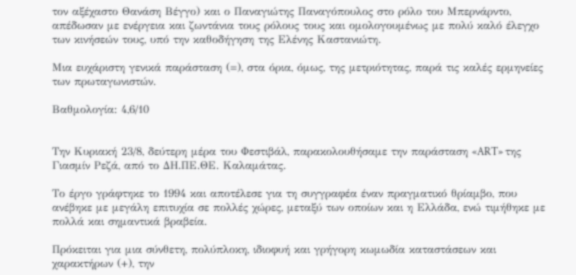τον αξέχαστο Θανάση Βέγγο) και ο Παναγιώτης Παναγόπουλος στο ρόλο του Μπερνάρντο, απέδωσαν με ενέργεια και ζωντάνια τους ρόλους τους και ομολογουμένως με πολύ καλό έλεγχο των κινήσεών τους, υπό την καθοδήγηση της Ελένης Καστανιώτη.

Μια ευχάριστη γενικά παράσταση (=), στα όρια, όμως, της μετριότητας, παρά τις καλές ερμηνείες των πρωταγωνιστών.

Βαθμολογία: 4,6/10


Την Κυριακή 23/8, δεύτερη μέρα του Φεστιβάλ, παρακολουθήσαμε την παράσταση «ART» της Γιασμίν Ρεζά, από το ΔΗ.ΠΕ.ΘΕ. Καλαμάτας.

Το έργο γράφτηκε το 1994 και αποτέλεσε για τη συγγραφέα έναν πραγματικό θρίαμβο, που ανέβηκε με μεγάλη επιτυχία σε πολλές χώρες, μεταξύ των οποίων και η Ελλάδα, ενώ τιμήθηκε με πολλά και σημαντικά βραβεία.

Πρόκειται για μια σύνθετη, πολύπλοκη, ιδιοφυή και γρήγορη κωμωδία καταστάσεων και χαρακτήρων (+), την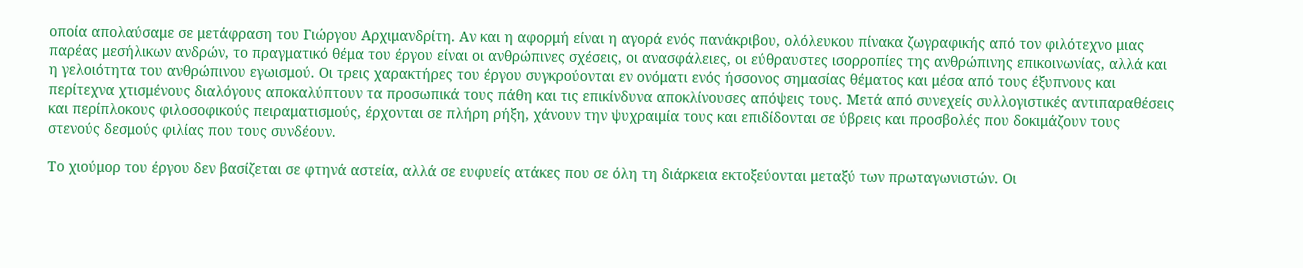οποία απολαύσαμε σε μετάφραση του Γιώργου Αρχιμανδρίτη. Αν και η αφορμή είναι η αγορά ενός πανάκριβου, ολόλευκου πίνακα ζωγραφικής από τον φιλότεχνο μιας παρέας μεσήλικων ανδρών, το πραγματικό θέμα του έργου είναι οι ανθρώπινες σχέσεις, οι ανασφάλειες, οι εύθραυστες ισορροπίες της ανθρώπινης επικοινωνίας, αλλά και η γελοιότητα του ανθρώπινου εγωισμού. Οι τρεις χαρακτήρες του έργου συγκρούονται εν ονόματι ενός ήσσονος σημασίας θέματος και μέσα από τους έξυπνους και περίτεχνα χτισμένους διαλόγους αποκαλύπτουν τα προσωπικά τους πάθη και τις επικίνδυνα αποκλίνουσες απόψεις τους. Μετά από συνεχείς συλλογιστικές αντιπαραθέσεις και περίπλοκους φιλοσοφικούς πειραματισμούς, έρχονται σε πλήρη ρήξη, χάνουν την ψυχραιμία τους και επιδίδονται σε ύβρεις και προσβολές που δοκιμάζουν τους στενούς δεσμούς φιλίας που τους συνδέουν.

Το χιούμορ του έργου δεν βασίζεται σε φτηνά αστεία, αλλά σε ευφυείς ατάκες που σε όλη τη διάρκεια εκτοξεύονται μεταξύ των πρωταγωνιστών. Οι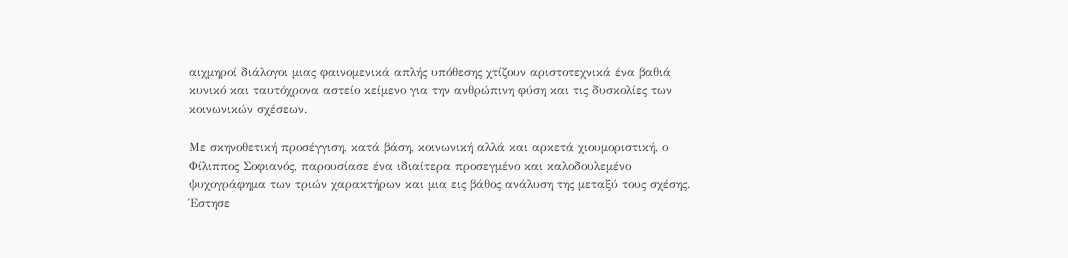αιχμηροί διάλογοι μιας φαινομενικά απλής υπόθεσης χτίζουν αριστοτεχνικά ένα βαθιά κυνικό και ταυτόχρονα αστείο κείμενο για την ανθρώπινη φύση και τις δυσκολίες των κοινωνικών σχέσεων.

Με σκηνοθετική προσέγγιση, κατά βάση, κοινωνική αλλά και αρκετά χιουμοριστική, ο Φίλιππος Σοφιανός, παρουσίασε ένα ιδιαίτερα προσεγμένο και καλοδουλεμένο ψυχογράφημα των τριών χαρακτήρων και μια εις βάθος ανάλυση της μεταξύ τους σχέσης. Έστησε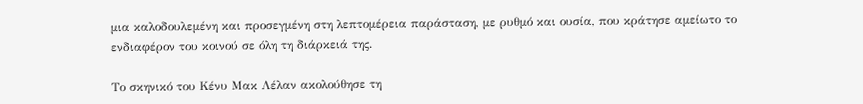μια καλοδουλεμένη και προσεγμένη στη λεπτομέρεια παράσταση, με ρυθμό και ουσία, που κράτησε αμείωτο το ενδιαφέρον του κοινού σε όλη τη διάρκειά της.

Το σκηνικό του Κένυ Μακ Λέλαν ακολούθησε τη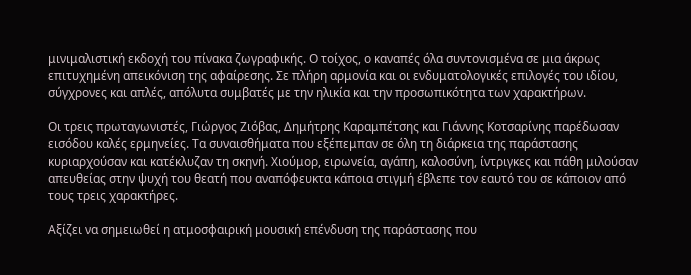μινιμαλιστική εκδοχή του πίνακα ζωγραφικής. Ο τοίχος, ο καναπές όλα συντονισμένα σε μια άκρως επιτυχημένη απεικόνιση της αφαίρεσης. Σε πλήρη αρμονία και οι ενδυματολογικές επιλογές του ιδίου, σύγχρονες και απλές, απόλυτα συμβατές με την ηλικία και την προσωπικότητα των χαρακτήρων.

Οι τρεις πρωταγωνιστές, Γιώργος Ζιόβας, Δημήτρης Καραμπέτσης και Γιάννης Κοτσαρίνης παρέδωσαν εισόδου καλές ερμηνείες. Τα συναισθήματα που εξέπεμπαν σε όλη τη διάρκεια της παράστασης κυριαρχούσαν και κατέκλυζαν τη σκηνή. Χιούμορ, ειρωνεία, αγάπη, καλοσύνη, ίντριγκες και πάθη μιλούσαν απευθείας στην ψυχή του θεατή που αναπόφευκτα κάποια στιγμή έβλεπε τον εαυτό του σε κάποιον από τους τρεις χαρακτήρες.

Αξίζει να σημειωθεί η ατμοσφαιρική μουσική επένδυση της παράστασης που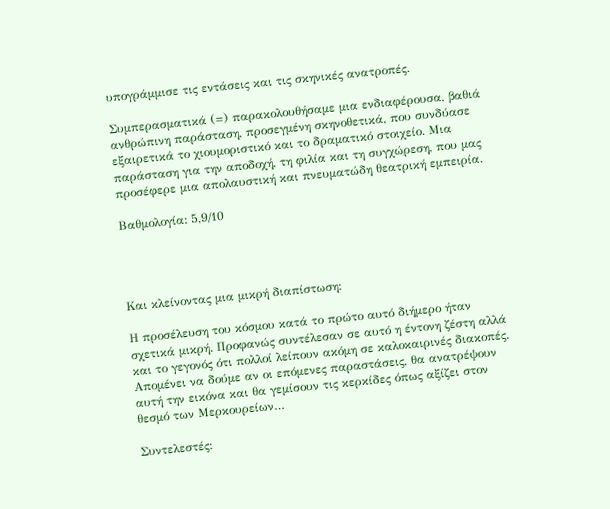υπογράμμισε τις εντάσεις και τις σκηνικές ανατροπές.

Συμπερασματικά (=) παρακολουθήσαμε μια ενδιαφέρουσα, βαθιά ανθρώπινη παράσταση, προσεγμένη σκηνοθετικά, που συνδύασε εξαιρετικά το χιουμοριστικό και το δραματικό στοιχείο. Μια παράσταση για την αποδοχή, τη φιλία και τη συγχώρεση, που μας προσέφερε μια απολαυστική και πνευματώδη θεατρική εμπειρία.

Βαθμολογία: 5,9/10




Και κλείνοντας μια μικρή διαπίστωση:

Η προσέλευση του κόσμου κατά το πρώτο αυτό διήμερο ήταν σχετικά μικρή. Προφανώς συντέλεσαν σε αυτό η έντονη ζέστη αλλά και το γεγονός ότι πολλοί λείπουν ακόμη σε καλοκαιρινές διακοπές. Απομένει να δούμε αν οι επόμενες παραστάσεις, θα ανατρέψουν αυτή την εικόνα και θα γεμίσουν τις κερκίδες όπως αξίζει στον θεσμό των Μερκουρείων…

Συντελεστές: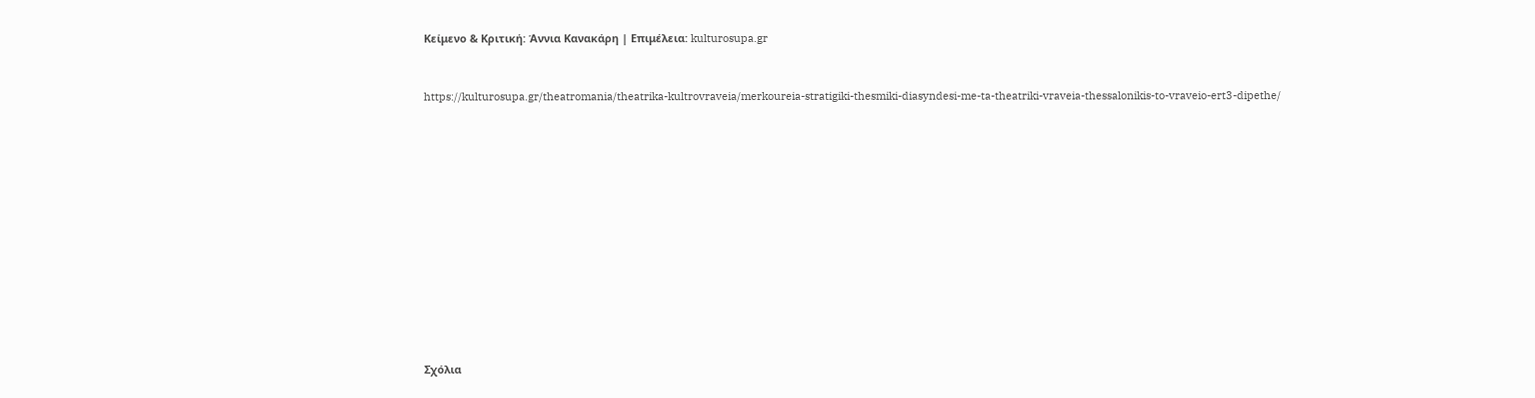Κείμενο & Κριτική: Άννια Κανακάρη | Επιμέλεια: kulturosupa.gr


https://kulturosupa.gr/theatromania/theatrika-kultrovraveia/merkoureia-stratigiki-thesmiki-diasyndesi-me-ta-theatriki-vraveia-thessalonikis-to-vraveio-ert3-dipethe/













Σχόλια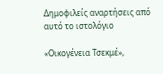Δημοφιλείς αναρτήσεις από αυτό το ιστολόγιο

«Οικογένεια Τσεκμέ»,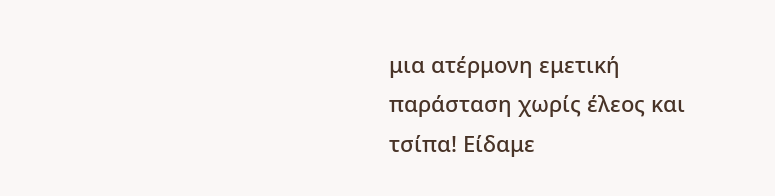μια ατέρμονη εμετική παράσταση χωρίς έλεος και τσίπα! Είδαμε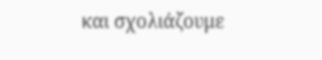και σχολιάζουμε